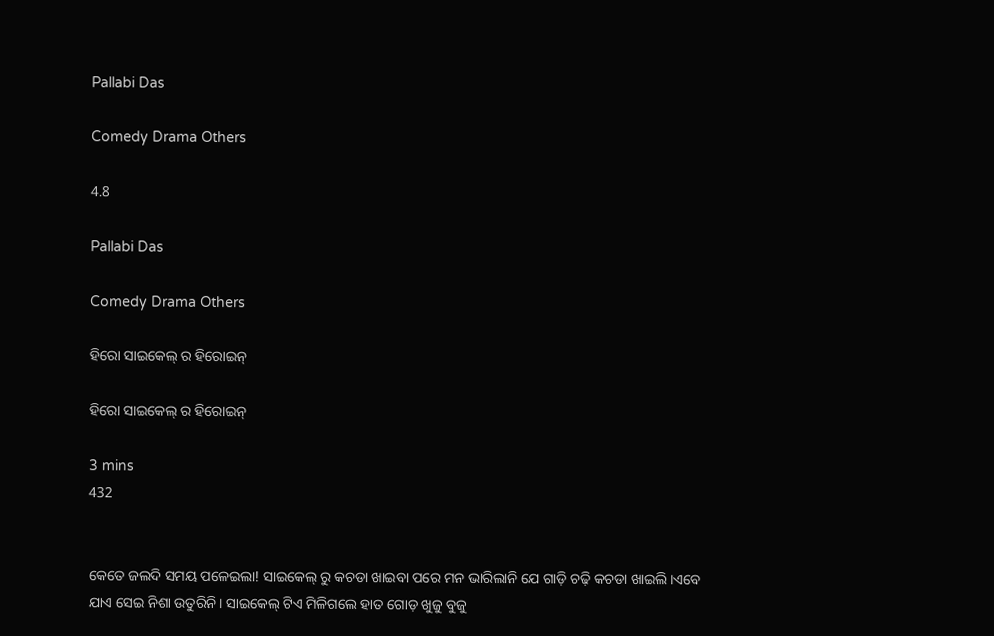Pallabi Das

Comedy Drama Others

4.8

Pallabi Das

Comedy Drama Others

ହିରୋ ସାଇକେଲ୍ ର ହିରୋଇନ୍

ହିରୋ ସାଇକେଲ୍ ର ହିରୋଇନ୍

3 mins
432


କେତେ ଜଲଦି ସମୟ ପଳେଇଲା! ସାଇକେଲ୍ ରୁ କଚଡା ଖାଇବା ପରେ ମନ ଭାରିଲାନି ଯେ ଗାଡ଼ି ଚଢ଼ି କଚଡା ଖାଇଲି।ଏବେ ଯାଏ ସେଇ ନିଶା ଉତୁରିନି। ସାଇକେଲ୍ ଟିଏ ମିଳିଗଲେ ହାତ ଗୋଡ଼ ଖୁଜୁ ବୁଜୁ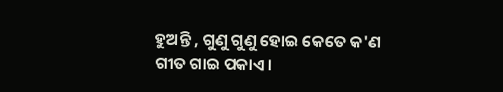ହୁଅନ୍ତି , ଗୁଣୁ ଗୁଣୁ ହୋଇ କେତେ କ'ଣ ଗୀତ ଗାଇ ପକାଏ।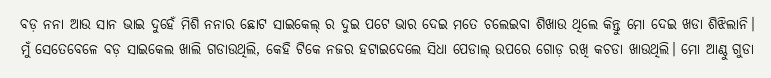ବଡ଼ ନନା ଆଉ ସାନ ଭାଇ ଦୁହେଁ ମିଶି ନନାର ଛୋଟ ସାଇକେଲ୍ ର ଦୁଇ ପଟେ ଭାର ଦେଇ ମତେ ଚଲେଇବା ଶିଖାଉ ଥିଲେ କିନ୍ତୁ ମୋ ଦେଇ ଖଡା ଶିଝିଲାନି। ମୁଁ ସେତେବେଳେ ବଡ଼ ସାଇକେଲ ଖାଲି ଗଡାଉଥିଲି, କେହି ଟିକେ ନଜର ହଟାଇଦେଲେ ସିଧା ପେଡାଲ୍ ଉପରେ ଗୋଡ଼ ରଖି କଚଡା ଖାଉଥିଲି। ମୋ ଆଣ୍ଠୁ ଗୁଡା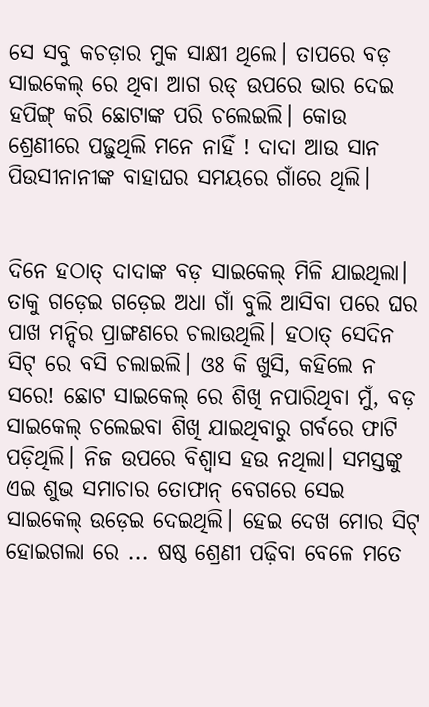ସେ ସବୁ କଚଡ଼ାର ମୁକ ସାକ୍ଷୀ ଥିଲେ। ତାପରେ ବଡ଼ ସାଇକେଲ୍ ରେ ଥିବା ଆଗ ରଡ୍ ଉପରେ ଭାର ଦେଇ ହପିଙ୍ଗ୍ କରି ଛୋଟାଙ୍କ ପରି ଚଲେଇଲି। କୋଉ ଶ୍ରେଣୀରେ ପଢ଼ୁଥିଲି ମନେ ନାହିଁ ! ଦାଦା ଆଉ ସାନ ପିଉସୀନାନୀଙ୍କ ବାହାଘର ସମୟରେ ଗାଁରେ ଥିଲି।


ଦିନେ ହଠାତ୍ ଦାଦାଙ୍କ ବଡ଼ ସାଇକେଲ୍ ମିଳି ଯାଇଥିଲା। ତାକୁ ଗଡ଼େଇ ଗଡ଼େଇ ଅଧା ଗାଁ ବୁଲି ଆସିବା ପରେ ଘର ପାଖ ମନ୍ଦିର ପ୍ରାଙ୍ଗଣରେ ଚଲାଉଥିଲି। ହଠାତ୍ ସେଦିନ ସିଟ୍ ରେ ବସି ଚଲାଇଲି। ଓଃ କି ଖୁସି, କହିଲେ ନ ସରେ! ଛୋଟ ସାଇକେଲ୍ ରେ ଶିଖି ନପାରିଥିବା ମୁଁ, ବଡ଼ ସାଇକେଲ୍ ଚଲେଇବା ଶିଖି ଯାଇଥିବାରୁ ଗର୍ବରେ ଫାଟି ପଡ଼ିଥିଲି। ନିଜ ଉପରେ ବିଶ୍ୱାସ ହଉ ନଥିଲା। ସମସ୍ତଙ୍କୁ ଏଇ ଶୁଭ ସମାଚାର ତୋଫାନ୍ ବେଗରେ ସେଇ ସାଇକେଲ୍ ଉଡ଼େଇ ଦେଇଥିଲି। ହେଇ ଦେଖ ମୋର ସିଟ୍ ହୋଇଗଲା ରେ ... ଷଷ୍ଠ ଶ୍ରେଣୀ ପଢ଼ିବା ବେଳେ ମତେ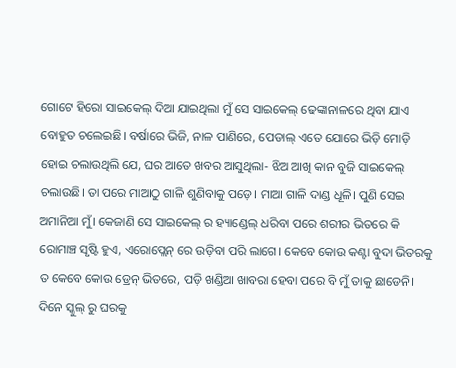ଗୋଟେ ହିରୋ ସାଇକେଲ୍ ଦିଆ ଯାଇଥିଲା ମୁଁ ସେ ସାଇକେଲ୍ ଢେଙ୍କାନାଳରେ ଥିବା ଯାଏ ବୋହୁତ ଚଲେଇଛି। ବର୍ଷାରେ ଭିଜି, ନାଳ ପାଣିରେ, ପେଡାଲ୍ ଏତେ ଯୋରେ ଭିଡ଼ି ମୋଡ଼ି ହୋଇ ଚଲାଉଥିଲି ଯେ, ଘର ଆତେ ଖବର ଆସୁଥିଲା- ଝିଅ ଆଖି କାନ ବୁଜି ସାଇକେଲ୍ ଚଲାଉଛି। ତା ପରେ ମାଆଠୁ ଗାଳି ଶୁଣିବାକୁ ପଡ଼େ। ମାଆ ଗାଳି ଦାଣ୍ଡ ଧୂଳି। ପୁଣି ସେଇ ଅମାନିଆ ମୁଁ। କେଜାଣି ସେ ସାଇକେଲ୍ ର ହ୍ୟାଣ୍ଡେଲ୍ ଧରିବା ପରେ ଶରୀର ଭିତରେ କି ରୋମାଞ୍ଚ ସୃଷ୍ଟି ହୁଏ, ଏରୋପ୍ଲେନ୍ ରେ ଉଡ଼ିବା ପରି ଲାଗେ। କେବେ କୋଉ କଣ୍ଟା ବୁଦା ଭିତରକୁ ତ କେବେ କୋଉ ଡ୍ରେନ୍ ଭିତରେ, ପଡ଼ି ଖଣ୍ଡିଆ ଖାବରା ହେବା ପରେ ବି ମୁଁ ତାକୁ ଛାଡେନି। ଦିନେ ସ୍କୁଲ୍ ରୁ ଘରକୁ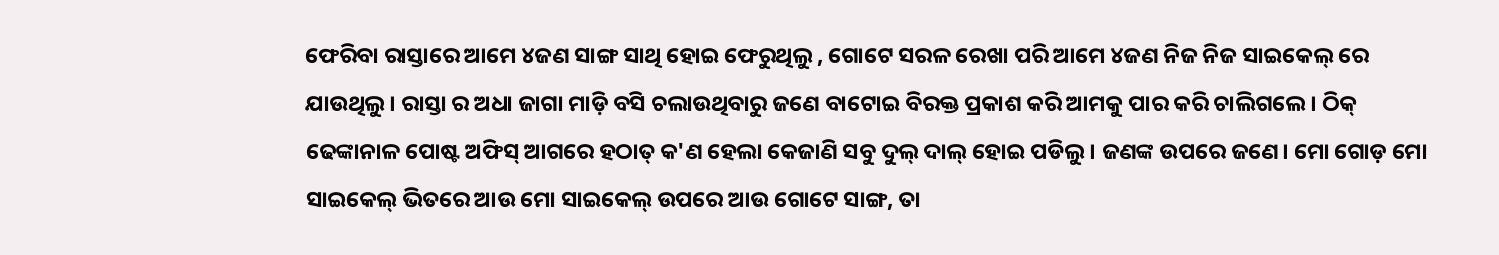ଫେରିବା ରାସ୍ତାରେ ଆମେ ୪ଜଣ ସାଙ୍ଗ ସାଥି ହୋଇ ଫେରୁଥିଲୁ , ଗୋଟେ ସରଳ ରେଖା ପରି ଆମେ ୪ଜଣ ନିଜ ନିଜ ସାଇକେଲ୍ ରେ ଯାଉଥିଲୁ। ରାସ୍ତା ର ଅଧା ଜାଗା ମାଡ଼ି ବସି ଚଲାଉଥିବାରୁ ଜଣେ ବାଟୋଇ ବିରକ୍ତ ପ୍ରକାଶ କରି ଆମକୁ ପାର କରି ଚାଲିଗଲେ। ଠିକ୍ ଢେଙ୍କାନାଳ ପୋଷ୍ଟ ଅଫିସ୍ ଆଗରେ ହଠାତ୍ କ'ଣ ହେଲା କେଜାଣି ସବୁ ଦୁଲ୍ ଦାଲ୍ ହୋଇ ପଡିଲୁ। ଜଣଙ୍କ ଉପରେ ଜଣେ। ମୋ ଗୋଡ଼ ମୋ ସାଇକେଲ୍ ଭିତରେ ଆଉ ମୋ ସାଇକେଲ୍ ଉପରେ ଆଉ ଗୋଟେ ସାଙ୍ଗ, ତା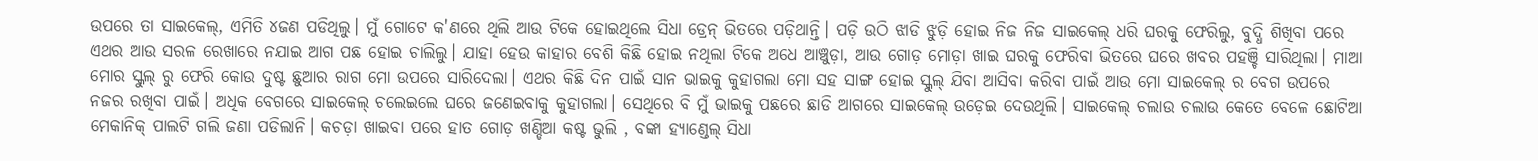ଉପରେ ତା ସାଇକେଲ୍, ଏମିତି ୪ଜଣ ପଡିଥିଲୁ। ମୁଁ ଗୋଟେ କ'ଣରେ ଥିଲି ଆଉ ଟିକେ ହୋଇଥିଲେ ସିଧା ଡ୍ରେନ୍ ଭିତରେ ପଡ଼ିଥାନ୍ତି। ପଡ଼ି ଉଠି ଝାଡି ଝୁଡ଼ି ହୋଇ ନିଜ ନିଜ ସାଇକେଲ୍ ଧରି ଘରକୁ ଫେରିଲୁ, ବୁଦ୍ଧି ଶିଖିବା ପରେ ଏଥର ଆଉ ସରଳ ରେଖାରେ ନଯାଇ ଆଗ ପଛ ହୋଇ ଚାଲିଲୁ। ଯାହା ହେଉ କାହାର ବେଶି କିଛି ହୋଇ ନଥିଲା ଟିକେ ଅଧେ ଆଞ୍ଚୁଡ଼ା, ଆଉ ଗୋଡ଼ ମୋଡ଼ା ଖାଇ ଘରକୁ ଫେରିବା ଭିତରେ ଘରେ ଖବର ପହଞ୍ଚି ସାରିଥିଲା। ମାଆ ମୋର ସ୍କୁଲ୍ ରୁ ଫେରି କୋଉ ଦୁଷ୍ଟ ଛୁଆର ରାଗ ମୋ ଉପରେ ସାରିଦେଲା। ଏଥର କିଛି ଦିନ ପାଇଁ ସାନ ଭାଇକୁ କୁହାଗଲା ମୋ ସହ ସାଙ୍ଗ ହୋଇ ସ୍କୁଲ୍ ଯିବା ଆସିବା କରିବା ପାଇଁ ଆଉ ମୋ ସାଇକେଲ୍ ର ବେଗ ଉପରେ ନଜର ରଖିବା ପାଇଁ। ଅଧିକ ବେଗରେ ସାଇକେଲ୍ ଚଲେଇଲେ ଘରେ ଜଣେଇବାକୁ କୁହାଗଲା। ସେଥିରେ ବି ମୁଁ ଭାଇକୁ ପଛରେ ଛାଡି ଆଗରେ ସାଇକେଲ୍ ଉଡ଼େଇ ଦେଉଥିଲି। ସାଇକେଲ୍ ଚଲାଉ ଚଲାଉ କେତେ ବେଳେ ଛୋଟିଆ ମେକାନିକ୍ ପାଲଟି ଗଲି ଜଣା ପଡିଲାନି। କଚଡ଼ା ଖାଇବା ପରେ ହାତ ଗୋଡ଼ ଖଣ୍ଡିଆ କଷ୍ଟ ଭୁଲି , ବଙ୍କା ହ୍ୟାଣ୍ଡେଲ୍ ସିଧା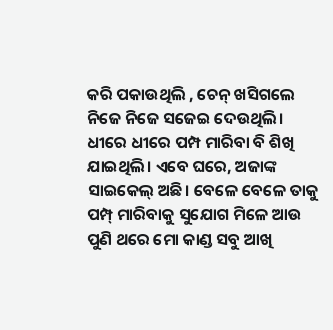କରି ପକାଉଥିଲି , ଚେନ୍ ଖସିଗଲେ ନିଜେ ନିଜେ ସଜେଇ ଦେଉଥିଲି। ଧୀରେ ଧୀରେ ପମ୍ପ ମାରିବା ବି ଶିଖି ଯାଇଥିଲି। ଏବେ ଘରେ, ଅଜାଙ୍କ ସାଇକେଲ୍ ଅଛି। ବେଳେ ବେଳେ ତାକୁ ପମ୍ପ୍ ମାରିବାକୁ ସୁଯୋଗ ମିଳେ ଆଉ ପୁଣି ଥରେ ମୋ କାଣ୍ଡ ସବୁ ଆଖି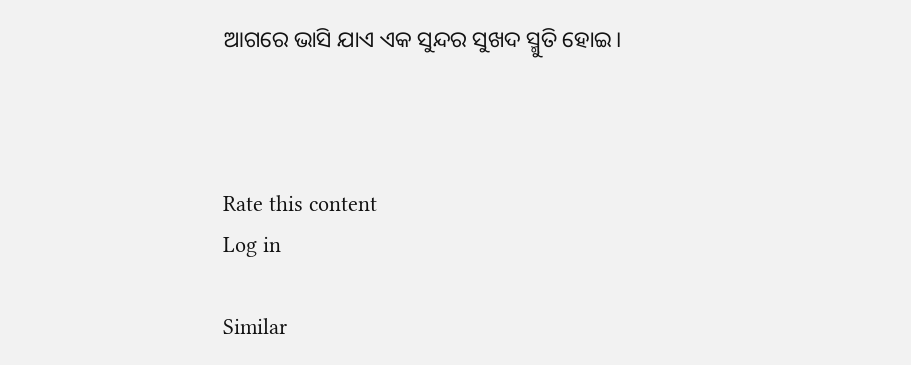ଆଗରେ ଭାସି ଯାଏ ଏକ ସୁନ୍ଦର ସୁଖଦ ସ୍ମୁତି ହୋଇ।



Rate this content
Log in

Similar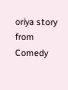oriya story from Comedy